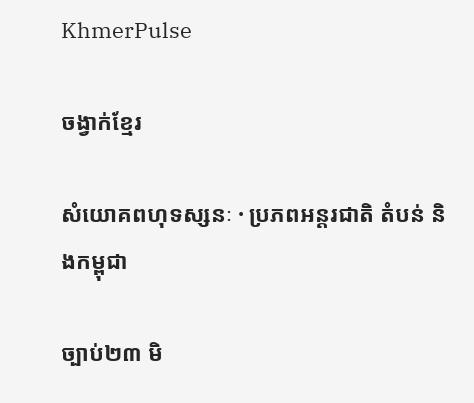KhmerPulse

ចង្វាក់ខ្មែរ

សំយោគពហុទស្សនៈ · ប្រភពអន្តរជាតិ តំបន់ និងកម្ពុជា

ច្បាប់២៣ មិ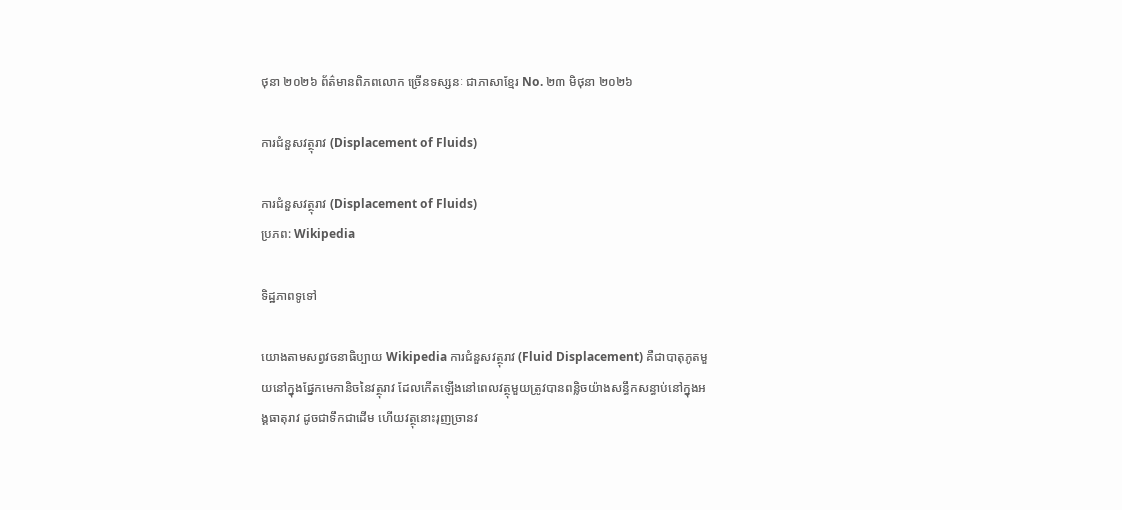ថុនា ២០២៦ ព័ត៌មានពិភពលោក ច្រើនទស្សនៈ ជាភាសាខ្មែរ No. ២៣ មិថុនា ២០២៦

ការជំនួសវត្ថុរាវ (Displacement of Fluids)

ការជំនួសវត្ថុរាវ (Displacement of Fluids)
ប្រភព: Wikipedia

ទិដ្ឋភាពទូទៅ

យោងតាមសព្វវចនាធិប្បាយ Wikipedia ការជំនួសវត្ថុរាវ (Fluid Displacement) គឺជាបាតុភូតមួយនៅក្នុងផ្នែកមេកានិចនៃវត្ថុរាវ ដែលកើតឡើងនៅពេលវត្ថុមួយត្រូវបានពន្លិចយ៉ាងសន្ធឹកសន្ធាប់នៅក្នុងអង្គធាតុរាវ ដូចជាទឹកជាដើម ហើយវត្ថុនោះរុញច្រានវ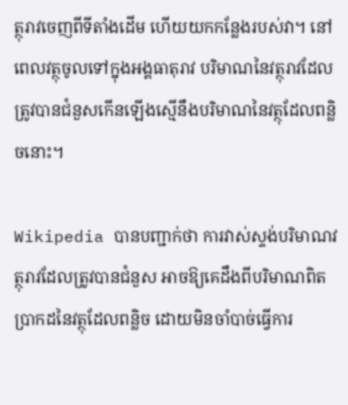ត្ថុរាវចេញពីទីតាំងដើម ហើយយកកន្លែងរបស់វា។ នៅពេលវត្ថុចូលទៅក្នុងអង្គធាតុរាវ បរិមាណនៃវត្ថុរាវដែលត្រូវបានជំនួសកើនឡើងស្មើនឹងបរិមាណនៃវត្ថុដែលពន្លិចនោះ។

Wikipedia បានបញ្ជាក់ថា ការវាស់ស្ទង់បរិមាណវត្ថុរាវដែលត្រូវបានជំនួស អាចឱ្យគេដឹងពីបរិមាណពិតប្រាកដនៃវត្ថុដែលពន្លិច ដោយមិនចាំបាច់ធ្វើការ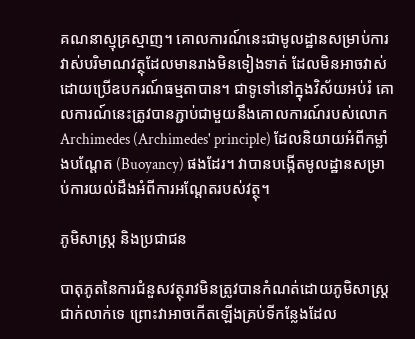គណនាស្មុគ្រស្មាញ។ គោលការណ៍នេះជាមូលដ្ឋានសម្រាប់ការវាស់បរិមាណវត្ថុដែលមានរាងមិនទៀងទាត់ ដែលមិនអាចវាស់ដោយប្រើឧបករណ៍ធម្មតាបាន។ ជាទូទៅនៅក្នុងវិស័យអប់រំ គោលការណ៍នេះត្រូវបានភ្ជាប់ជាមួយនឹងគោលការណ៍របស់លោក Archimedes (Archimedes' principle) ដែលនិយាយអំពីកម្លាំងបណ្ដែត (Buoyancy) ផងដែរ។ វាបានបង្កើតមូលដ្ឋានសម្រាប់ការយល់ដឹងអំពីការអណ្ដែតរបស់វត្ថុ។

ភូមិសាស្ត្រ និងប្រជាជន

បាតុភូតនៃការជំនួសវត្ថុរាវមិនត្រូវបានកំណត់ដោយភូមិសាស្ត្រជាក់លាក់ទេ ព្រោះវាអាចកើតឡើងគ្រប់ទីកន្លែងដែល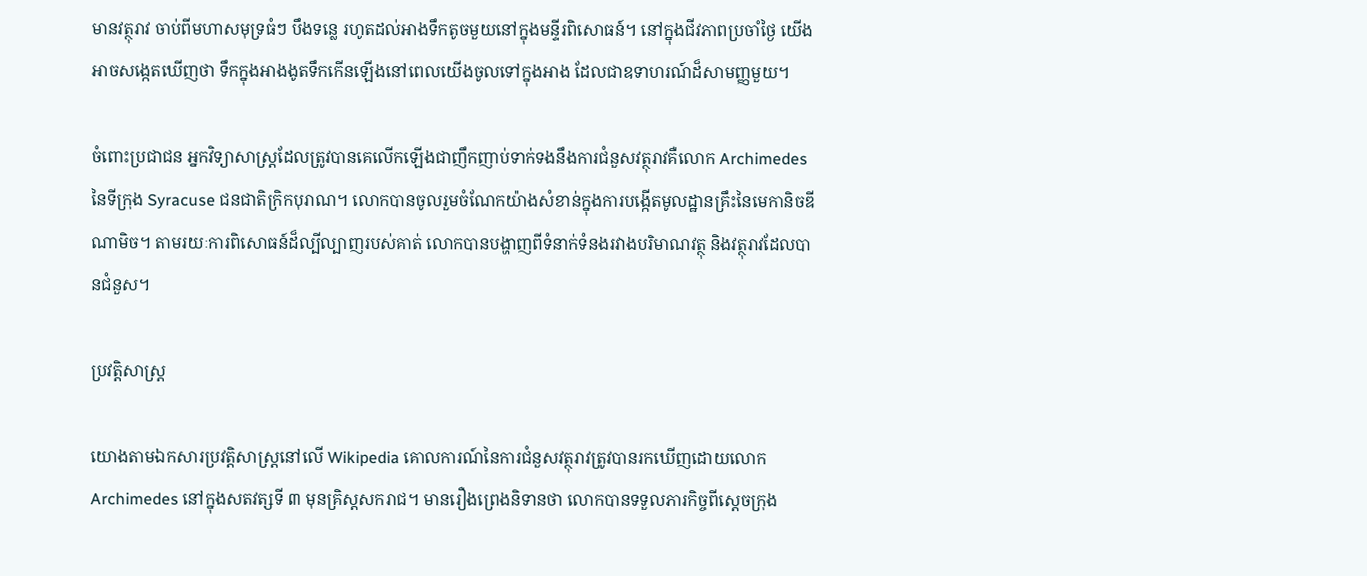មានវត្ថុរាវ ចាប់ពីមហាសមុទ្រធំៗ បឹងទន្លេ រហូតដល់អាងទឹកតូចមួយនៅក្នុងមន្ទីរពិសោធន៍។ នៅក្នុងជីវភាពប្រចាំថ្ងៃ យើងអាចសង្កេតឃើញថា ទឹកក្នុងអាងងូតទឹកកើនឡើងនៅពេលយើងចូលទៅក្នុងអាង ដែលជាឧទាហរណ៍ដ៏សាមញ្ញមួយ។

ចំពោះប្រជាជន អ្នកវិទ្យាសាស្ត្រដែលត្រូវបានគេលើកឡើងជាញឹកញាប់ទាក់ទងនឹងការជំនួសវត្ថុរាវគឺលោក Archimedes នៃទីក្រុង Syracuse ជនជាតិក្រិកបុរាណ។ លោកបានចូលរួមចំណែកយ៉ាងសំខាន់ក្នុងការបង្កើតមូលដ្ឋានគ្រឹះនៃមេកានិចឌីណាមិច។ តាមរយៈការពិសោធន៍ដ៏ល្បីល្បាញរបស់គាត់ លោកបានបង្ហាញពីទំនាក់ទំនងរវាងបរិមាណវត្ថុ និងវត្ថុរាវដែលបានជំនួស។

ប្រវត្តិសាស្ត្រ

យោងតាមឯកសារប្រវត្តិសាស្ត្រនៅលើ Wikipedia គោលការណ៍នៃការជំនួសវត្ថុរាវត្រូវបានរកឃើញដោយលោក Archimedes នៅក្នុងសតវត្សទី ៣ មុនគ្រិស្តសករាជ។ មានរឿងព្រេងនិទានថា លោកបានទទួលភារកិច្ចពីស្តេចក្រុង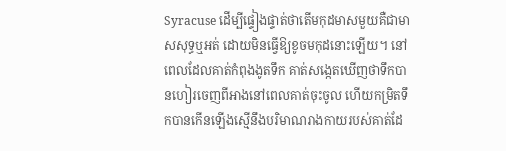Syracuse ដើម្បីផ្ទៀងផ្ទាត់ថាតើមកុដមាសមួយគឺជាមាសសុទ្ធឬអត់ ដោយមិនធ្វើឱ្យខូចមកុដនោះឡើយ។ នៅពេលដែលគាត់កំពុងងូតទឹក គាត់សង្កេតឃើញថាទឹកបានហៀរចេញពីអាងនៅពេលគាត់ចុះចូល ហើយកម្រិតទឹកបានកើនឡើងស្មើនឹងបរិមាណរាងកាយរបស់គាត់ដែ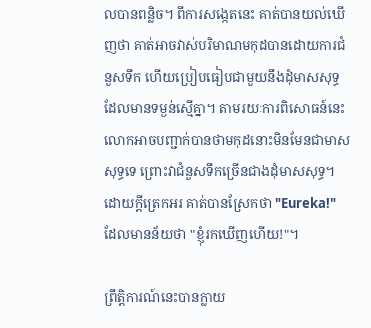លបានពន្លិច។ ពីការសង្កេតនេះ គាត់បានយល់ឃើញថា គាត់អាចវាស់បរិមាណមកុដបានដោយការជំនួសទឹក ហើយប្រៀបធៀបជាមួយនឹងដុំមាសសុទ្ធដែលមានទម្ងន់ស្មើគ្នា។ តាមរយៈការពិសោធន៍នេះ លោកអាចបញ្ជាក់បានថាមកុដនោះមិនមែនជាមាសសុទ្ធទេ ព្រោះវាជំនួសទឹកច្រើនជាងដុំមាសសុទ្ធ។ ដោយក្ដីត្រេកអរ គាត់បានស្រែកថា "Eureka!" ដែលមានន័យថា "ខ្ញុំរកឃើញហើយ!"។

ព្រឹត្តិការណ៍នេះបានក្លាយ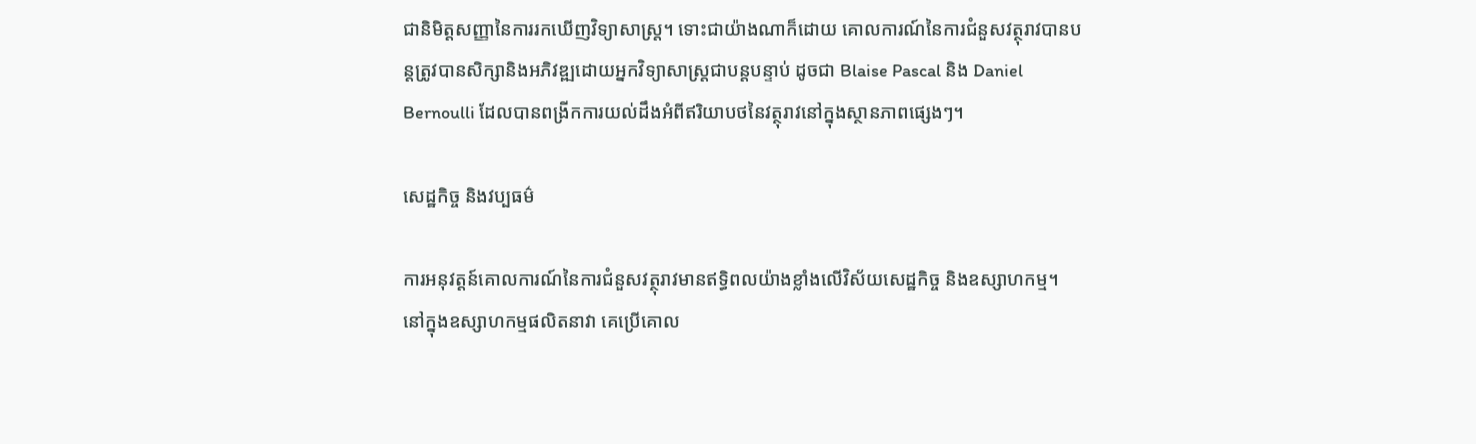ជានិមិត្តសញ្ញានៃការរកឃើញវិទ្យាសាស្ត្រ។ ទោះជាយ៉ាងណាក៏ដោយ គោលការណ៍នៃការជំនួសវត្ថុរាវបានបន្តត្រូវបានសិក្សានិងអភិវឌ្ឍដោយអ្នកវិទ្យាសាស្ត្រជាបន្តបន្ទាប់ ដូចជា Blaise Pascal និង Daniel Bernoulli ដែលបានពង្រីកការយល់ដឹងអំពីឥរិយាបថនៃវត្ថុរាវនៅក្នុងស្ថានភាពផ្សេងៗ។

សេដ្ឋកិច្ច និងវប្បធម៌

ការអនុវត្តន៍គោលការណ៍នៃការជំនួសវត្ថុរាវមានឥទ្ធិពលយ៉ាងខ្លាំងលើវិស័យសេដ្ឋកិច្ច និងឧស្សាហកម្ម។ នៅក្នុងឧស្សាហកម្មផលិតនាវា គេប្រើគោល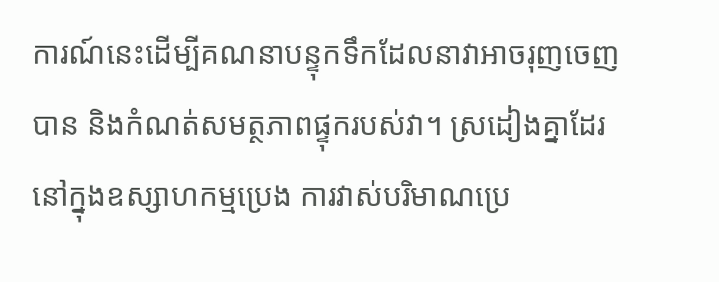ការណ៍នេះដើម្បីគណនាបន្ទុកទឹកដែលនាវាអាចរុញចេញបាន និងកំណត់សមត្ថភាពផ្ទុករបស់វា។ ស្រដៀងគ្នាដែរ នៅក្នុងឧស្សាហកម្មប្រេង ការវាស់បរិមាណប្រេ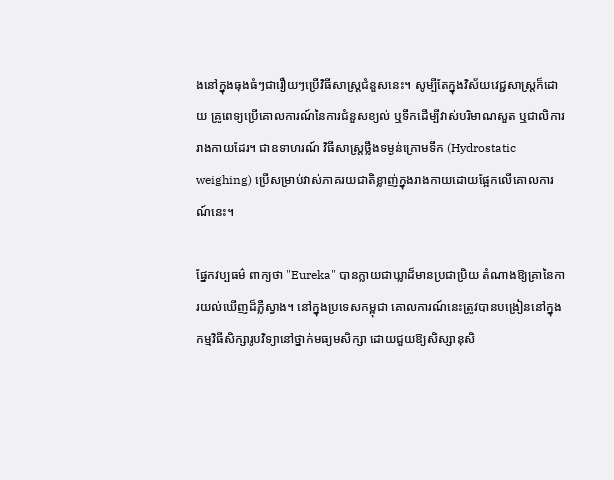ងនៅក្នុងធុងធំៗជារឿយៗប្រើវិធីសាស្ត្រជំនួសនេះ។ សូម្បីតែក្នុងវិស័យវេជ្ជសាស្ត្រក៏ដោយ គ្រូពេទ្យប្រើគោលការណ៍នៃការជំនួសខ្យល់ ឬទឹកដើម្បីវាស់បរិមាណសួត ឬជាលិការរាងកាយដែរ។ ជាឧទាហរណ៍ វិធីសាស្ត្រថ្លឹងទម្ងន់ក្រោមទឹក (Hydrostatic weighing) ប្រើសម្រាប់វាស់ភាគរយជាតិខ្លាញ់ក្នុងរាងកាយដោយផ្អែកលើគោលការណ៍នេះ។

ផ្នែកវប្បធម៌ ពាក្យថា "Eureka" បានក្លាយជាឃ្លាដ៏មានប្រជាប្រិយ តំណាងឱ្យគ្រានៃការយល់ឃើញដ៏ភ្លឺស្វាង។ នៅក្នុងប្រទេសកម្ពុជា គោលការណ៍នេះត្រូវបានបង្រៀននៅក្នុងកម្មវិធីសិក្សារូបវិទ្យានៅថ្នាក់មធ្យមសិក្សា ដោយជួយឱ្យសិស្សានុសិ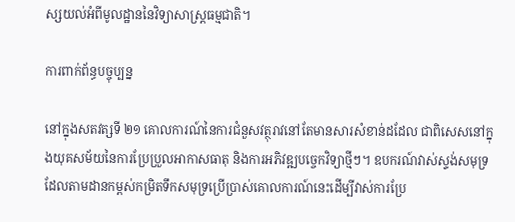ស្សយល់អំពីមូលដ្ឋាននៃវិទ្យាសាស្ត្រធម្មជាតិ។

ការពាក់ព័ន្ធបច្ចុប្បន្ន

នៅក្នុងសតវត្សទី ២១ គោលការណ៍នៃការជំនួសវត្ថុរាវនៅតែមានសារសំខាន់ដដែល ជាពិសេសនៅក្នុងយុគសម័យនៃការប្រែប្រួលអាកាសធាតុ និងការអភិវឌ្ឍបច្ចេកវិទ្យាថ្មីៗ។ ឧបករណ៍វាស់ស្ទង់សមុទ្រដែលតាមដានកម្ពស់កម្រិតទឹកសមុទ្រប្រើប្រាស់គោលការណ៍នេះដើម្បីវាស់ការប្រែ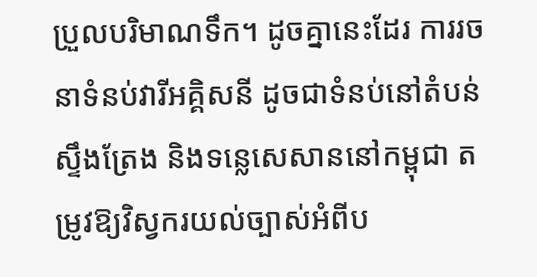ប្រួលបរិមាណទឹក។ ដូចគ្នានេះដែរ ការរចនាទំនប់វារីអគ្គិសនី ដូចជាទំនប់នៅតំបន់ស្ទឹងត្រែង និងទន្លេសេសាននៅកម្ពុជា តម្រូវឱ្យវិស្វករយល់ច្បាស់អំពីប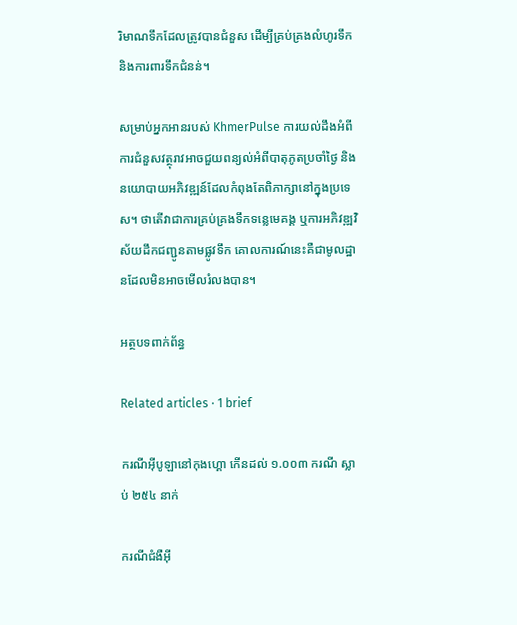រិមាណទឹកដែលត្រូវបានជំនួស ដើម្បីគ្រប់គ្រងលំហូរទឹក និងការពារទឹកជំនន់។

សម្រាប់អ្នកអានរបស់ KhmerPulse ការយល់ដឹងអំពីការជំនួសវត្ថុរាវអាចជួយពន្យល់អំពីបាតុភូតប្រចាំថ្ងៃ និងនយោបាយអភិវឌ្ឍន៍ដែលកំពុងតែពិភាក្សានៅក្នុងប្រទេស។ ថាតើវាជាការគ្រប់គ្រងទឹកទន្លេមេគង្គ ឬការអភិវឌ្ឍវិស័យដឹកជញ្ជូនតាមផ្លូវទឹក គោលការណ៍នេះគឺជាមូលដ្ឋានដែលមិនអាចមើលរំលងបាន។

អត្ថបទពាក់ព័ន្ធ

Related articles · 1 brief

ករណីអ៊ីបូឡានៅកុងហ្គោ កើនដល់ ១.០០៣ ករណី ស្លាប់ ២៥៤ នាក់

ករណីជំងឺអ៊ី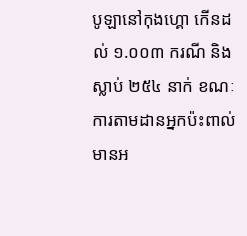បូឡានៅកុងហ្គោ កើនដល់ ១.០០៣ ករណី និងស្លាប់ ២៥៤ នាក់ ខណៈការតាមដានអ្នកប៉ះពាល់មានអ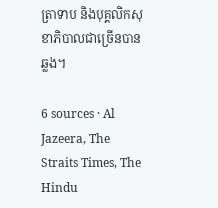ត្រាទាប និងបុគ្គលិកសុខាភិបាលជាច្រើនបានឆ្លង។

6 sources · Al Jazeera, The Straits Times, The Hindu